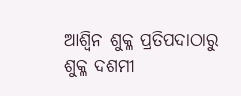ଆଶ୍ୱିନ ଶୁକ୍ଳ ପ୍ରତିପଦାଠାରୁ ଶୁକ୍ଳ ଦଶମୀ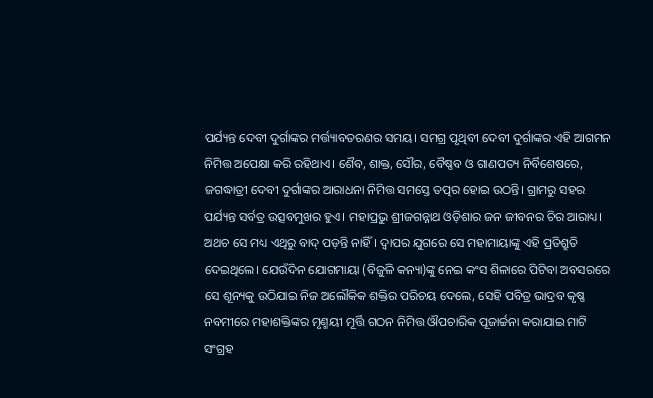ପର୍ଯ୍ୟନ୍ତ ଦେବୀ ଦୁର୍ଗାଙ୍କର ମର୍ତ୍ତ୍ୟାବତରଣର ସମୟ। ସମଗ୍ର ପୃଥିବୀ ଦେବୀ ଦୁର୍ଗାଙ୍କର ଏହି ଆଗମନ ନିମିତ୍ତ ଅପେକ୍ଷା କରି ରହିଥାଏ। ଶୈବ, ଶାକ୍ତ, ସୌର, ବୈଷ୍ଣବ ଓ ଗାଣପତ୍ୟ ନିର୍ବିଶେଷରେ, ଜଗଦ୍ଧାତ୍ରୀ ଦେବୀ ଦୁର୍ଗାଙ୍କର ଆରାଧନା ନିମିତ୍ତ ସମସ୍ତେ ତତ୍ପର ହୋଇ ଉଠନ୍ତି। ଗ୍ରାମରୁ ସହର ପର୍ଯ୍ୟନ୍ତ ସର୍ବତ୍ର ଉତ୍ସବମୁଖର ହୁଏ। ମହାପ୍ରଭୁ ଶ୍ରୀଜଗନ୍ନାଥ ଓଡ଼ିଶାର ଜନ ଜୀବନର ଚିର ଆରାଧ୍ୟ। ଅଥଚ ସେ ମଧ୍ୟ ଏଥିରୁ ବାଦ୍ ପଡ଼ନ୍ତି ନାହିଁ। ଦ୍ୱାପର ଯୁଗରେ ସେ ମହାମାୟାଙ୍କୁ ଏହି ପ୍ରତିଶ୍ରୁତି ଦେଇଥିଲେ। ଯେଉଁଦିନ ଯୋଗମାୟା (ବିଜୁଳି କନ୍ୟା)ଙ୍କୁ ନେଇ କଂସ ଶିଳାରେ ପିଟିବା ଅବସରରେ ସେ ଶୂନ୍ୟକୁ ଉଠିଯାଇ ନିଜ ଅଲୌକିକ ଶକ୍ତିର ପରିଚୟ ଦେଲେ, ସେହି ପବିତ୍ର ଭାଦ୍ରବ କୃଷ୍ଣ ନବମୀରେ ମହାଶକ୍ତିଙ୍କର ମୃଣ୍ମୟୀ ମୂର୍ତ୍ତି ଗଠନ ନିମିତ୍ତ ଔପଚାରିକ ପୂଜାର୍ଚ୍ଚନା କରାଯାଇ ମାଟି ସଂଗ୍ରହ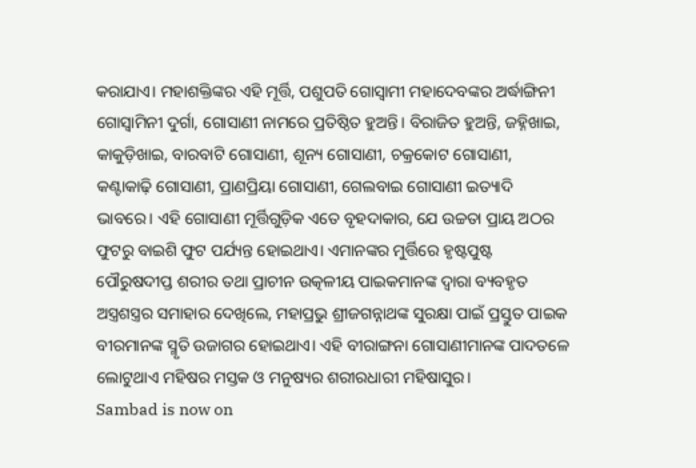କରାଯାଏ। ମହାଶକ୍ତିଙ୍କର ଏହି ମୂର୍ତ୍ତି, ପଶୁପତି ଗୋସ୍ୱାମୀ ମହାଦେବଙ୍କର ଅର୍ଦ୍ଧାଙ୍ଗିନୀ ଗୋସ୍ୱାମିନୀ ଦୁର୍ଗା, ଗୋସାଣୀ ନାମରେ ପ୍ରତିଷ୍ଠିତ ହୁଅନ୍ତି। ବିରାଜିତ ହୁଅନ୍ତି, ଜହ୍ନିଖାଇ, କାକୁଡ଼ିଖାଇ, ବାରବାଟି ଗୋସାଣୀ, ଶୂନ୍ୟ ଗୋସାଣୀ, ଚକ୍ରକୋଟ ଗୋସାଣୀ, କଣ୍ଟାକାଢ଼ି ଗୋସାଣୀ, ପ୍ରାଣପ୍ରିୟା ଗୋସାଣୀ, ଗେଲବାଇ ଗୋସାଣୀ ଇତ୍ୟାଦି ଭାବରେ। ଏହି ଗୋସାଣୀ ମୂର୍ତ୍ତିଗୁଡ଼ିକ ଏତେ ବୃହଦାକାର, ଯେ ଉଚ୍ଚତା ପ୍ରାୟ ଅଠର ଫୁଟରୁ ବାଇଶି ଫୁଟ ପର୍ଯ୍ୟନ୍ତ ହୋଇଥାଏ। ଏମାନଙ୍କର ମୁର୍ତ୍ତିରେ ହୃଷ୍ଟପୁଷ୍ଟ ପୌରୁଷଦୀପ୍ତ ଶରୀର ତଥା ପ୍ରାଚୀନ ଉତ୍କଳୀୟ ପାଇକମାନଙ୍କ ଦ୍ୱାରା ବ୍ୟବହୃତ ଅସ୍ତ୍ରଶସ୍ତ୍ରର ସମାହାର ଦେଖିଲେ, ମହାପ୍ରଭୁ ଶ୍ରୀଜଗନ୍ନାଥଙ୍କ ସୁରକ୍ଷା ପାଇଁ ପ୍ରସ୍ତୁତ ପାଇକ ବୀରମାନଙ୍କ ସ୍ମୃତି ଉଜାଗର ହୋଇଥାଏ। ଏହି ବୀରାଙ୍ଗନା ଗୋସାଣୀମାନଙ୍କ ପାଦତଳେ ଲୋଟୁଥାଏ ମହିଷର ମସ୍ତକ ଓ ମନୁଷ୍ୟର ଶରୀରଧାରୀ ମହିଷାସୁର।
Sambad is now on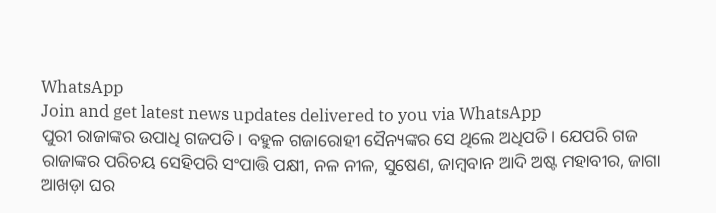WhatsApp
Join and get latest news updates delivered to you via WhatsApp
ପୁରୀ ରାଜାଙ୍କର ଉପାଧି ଗଜପତି। ବହୁଳ ଗଜାରୋହୀ ସୈନ୍ୟଙ୍କର ସେ ଥିଲେ ଅଧିପତି। ଯେପରି ଗଜ ରାଜାଙ୍କର ପରିଚୟ ସେହିପରି ସଂପାତ୍ତି ପକ୍ଷୀ, ନଳ ନୀଳ, ସୁଷେଣ, ଜାମ୍ବବାନ ଆଦି ଅଷ୍ଟ ମହାବୀର, ଜାଗା ଆଖଡ଼ା ଘର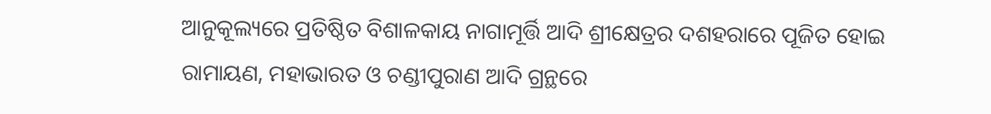ଆନୁକୂଲ୍ୟରେ ପ୍ରତିଷ୍ଠିତ ବିଶାଳକାୟ ନାଗାମୂର୍ତ୍ତି ଆଦି ଶ୍ରୀକ୍ଷେତ୍ରର ଦଶହରାରେ ପୂଜିତ ହୋଇ ରାମାୟଣ, ମହାଭାରତ ଓ ଚଣ୍ଡୀପୁରାଣ ଆଦି ଗ୍ରନ୍ଥରେ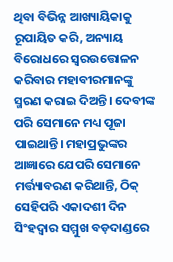ଥିବା ବିଭିନ୍ନ ଆଖ୍ୟାୟିକାକୁ ରୂପାୟିତ କରି, ଅନ୍ୟାୟ ବିରୋଧରେ ସ୍ୱରଉତ୍ତୋଳନ କରିବାର ମହାବୀରମାନଙ୍କୁ ସ୍ମରଣ କରାଇ ଦିଅନ୍ତି। ଦେବୀଙ୍କ ପରି ସେମାନେ ମଧ୍ୟ ପୂଜା ପାଇଥାନ୍ତି। ମହାପ୍ରଭୁଙ୍କର ଆଜ୍ଞାରେ ଯେପରି ସେମାନେ ମର୍ତ୍ତ୍ୟାବରଣ କରିଥାନ୍ତି, ଠିକ୍ ସେହିପରି ଏକାଦଶୀ ଦିନ ସିଂହଦ୍ୱାର ସମ୍ମୁଖ ବଡ଼ଦାଣ୍ଡରେ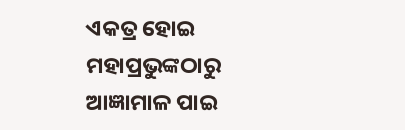ଏକତ୍ର ହୋଇ ମହାପ୍ରଭୁଙ୍କଠାରୁ ଆଜ୍ଞାମାଳ ପାଇ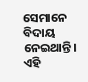ସେମାନେ ବିଦାୟ ନେଇଥାନ୍ତି। ଏହି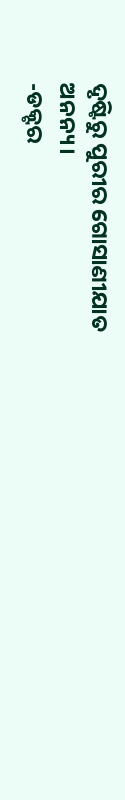ଦୃଷ୍ଟିରୁ ପୁରୀର ଗୋସାଣୀଯାତ ଅନନ୍ୟ।
-ଡକ୍ଟର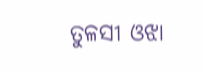ତୁଳସୀ ଓଝା